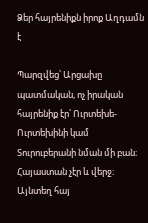Ձեր հայրենիքն իրոք Աղդամն է

Պարզվեց՝ Արցախը պատմական, ոչ իրական հայրենիք էր՝ Ուրտեխե-Ուրտեխինի կամ Տուրուբերանի նման մի բան։ Հայաստան չէր և վերջ։ Այնտեղ հայ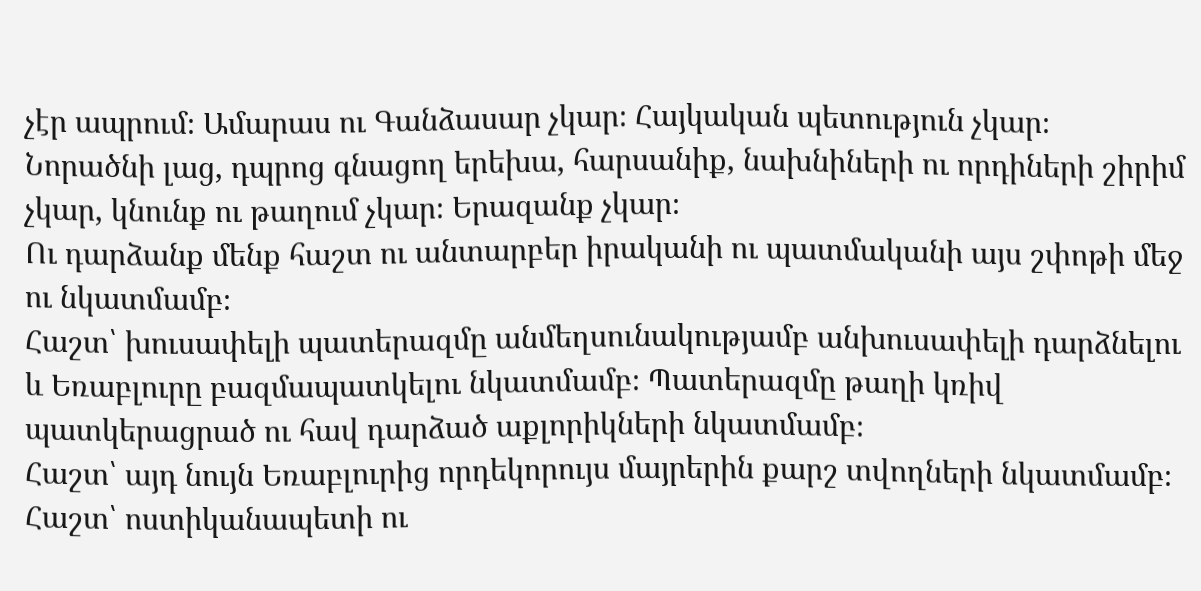չէր ապրում։ Ամարաս ու Գանձասար չկար։ Հայկական պետություն չկար։ Նորածնի լաց, դպրոց գնացող երեխա, հարսանիք, նախնիների ու որդիների շիրիմ չկար, կնունք ու թաղում չկար։ Երազանք չկար։
Ու դարձանք մենք հաշտ ու անտարբեր իրականի ու պատմականի այս շփոթի մեջ ու նկատմամբ։
Հաշտ՝ խուսափելի պատերազմը անմեղսունակությամբ անխուսափելի դարձնելու և Եռաբլուրը բազմապատկելու նկատմամբ։ Պատերազմը թաղի կռիվ պատկերացրած ու հավ դարձած աքլորիկների նկատմամբ։
Հաշտ՝ այդ նույն Եռաբլուրից որդեկորույս մայրերին քարշ տվողների նկատմամբ։ Հաշտ՝ ոստիկանապետի ու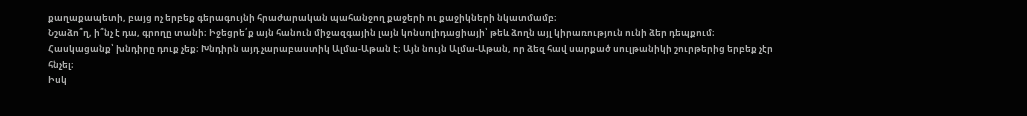քաղաքապետի, բայց ոչ երբեք գերագույնի հրաժարական պահանջող քաջերի ու քաջիկների նկատմամբ։
Նշաձո՞ղ, ի՞նչ է դա, գրողը տանի։ Իջեցրե՛ք այն հանուն միջազգային լայն կոնսոլիդացիայի՝ թեև ձողն այլ կիրառություն ունի ձեր դեպքում։
Հասկացանք՝ խնդիրը դուք չեք։ Խնդիրն այդ չարաբաստիկ Ալմա-Աթան է։ Այն նույն Ալմա-Աթան, որ ձեզ հավ սարքած սուլթանիկի շուրթերից երբեք չէր հնչել։
Իսկ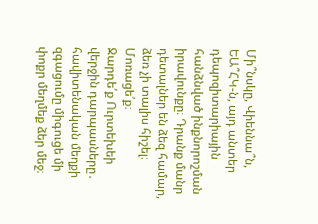Մի՞նսկը, Վիեննա՞ն, ԵԱ՞ՀԿ-ն, այդ անտեր դեպոզիտարիային հանձնված ինքնորոշման իրավունքը։ Դրանք մանր դետալներ են ձեզ համար, ձեռ չի տալիս հիշել։ Մոռացե՛ք։
Ջարդե՛ք Ուրտեխեի վերջին դարպասները․ հավիտենական մեղքի զգացումը միգուցե մի փոքր մեղմեք ձեր մեջ։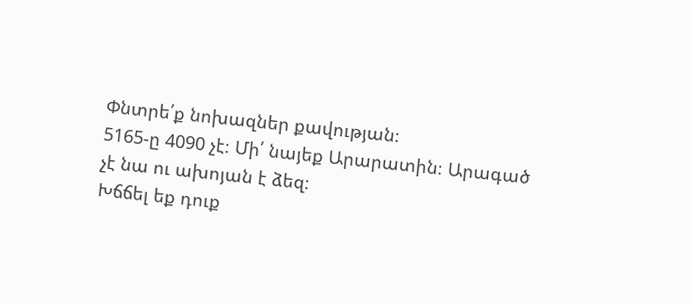Փնտրե՛ք նոխազներ քավության։
5165-ը 4090 չէ։ Մի՛ նայեք Արարատին։ Արագած չէ նա ու ախոյան է ձեզ։
Խճճել եք դուք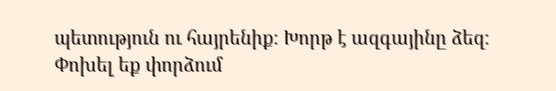պետություն ու հայրենիք։ Խորթ է ազգայինը ձեզ։
Փոխել եք փորձում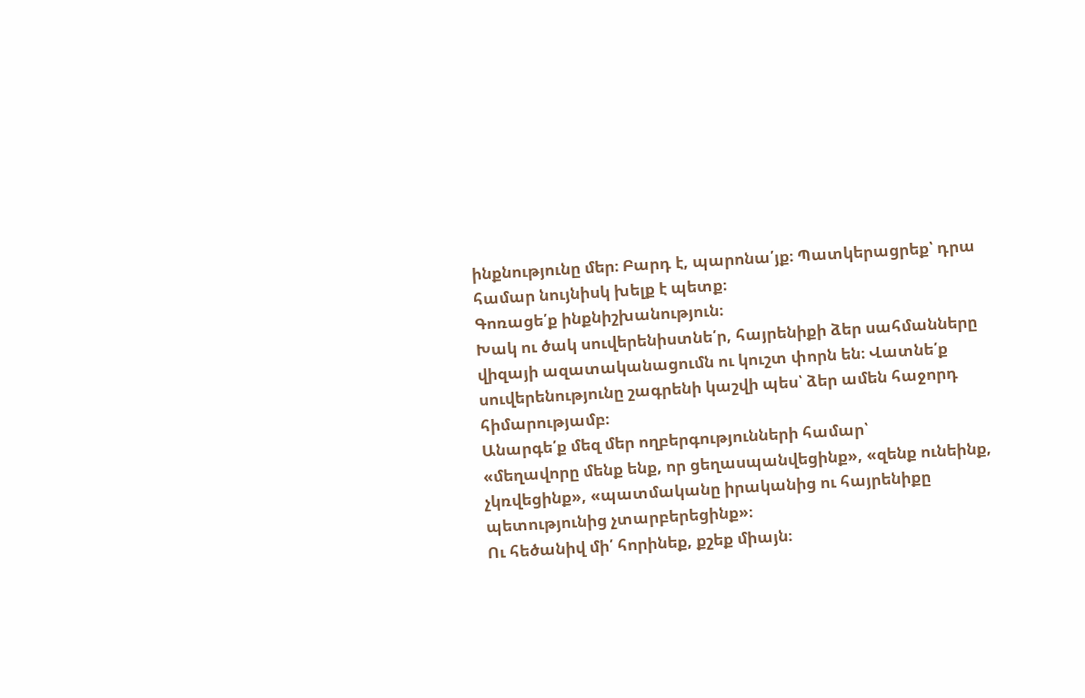ինքնությունը մեր։ Բարդ է, պարոնա՛յք։ Պատկերացրեք՝ դրա համար նույնիսկ խելք է պետք։
Գոռացե՛ք ինքնիշխանություն։
Խակ ու ծակ սուվերենիստնե՛ր, հայրենիքի ձեր սահմանները վիզայի ազատականացումն ու կուշտ փորն են։ Վատնե՛ք սուվերենությունը շագրենի կաշվի պես՝ ձեր ամեն հաջորդ հիմարությամբ։
Անարգե՛ք մեզ մեր ողբերգությունների համար՝
«մեղավորը մենք ենք, որ ցեղասպանվեցինք», «զենք ունեինք, չկռվեցինք», «պատմականը իրականից ու հայրենիքը պետությունից չտարբերեցինք»։
Ու հեծանիվ մի՛ հորինեք, քշեք միայն։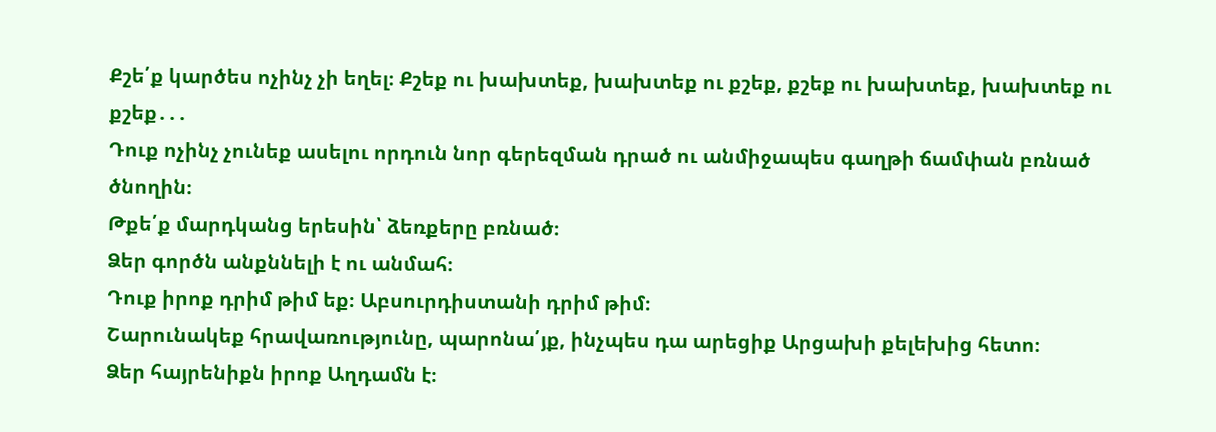Քշե՛ք կարծես ոչինչ չի եղել։ Քշեք ու խախտեք, խախտեք ու քշեք, քշեք ու խախտեք, խախտեք ու քշեք․․․
Դուք ոչինչ չունեք ասելու որդուն նոր գերեզման դրած ու անմիջապես գաղթի ճամփան բռնած ծնողին։
Թքե՛ք մարդկանց երեսին՝ ձեռքերը բռնած։
Ձեր գործն անքննելի է ու անմահ։
Դուք իրոք դրիմ թիմ եք։ Աբսուրդիստանի դրիմ թիմ։
Շարունակեք հրավառությունը, պարոնա՛յք, ինչպես դա արեցիք Արցախի քելեխից հետո։
Ձեր հայրենիքն իրոք Աղդամն է։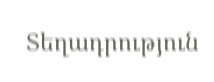Տեղադրություն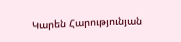Կարեն Հարությունյան